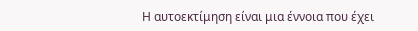Η αυτοεκτίμηση είναι μια έννοια που έχει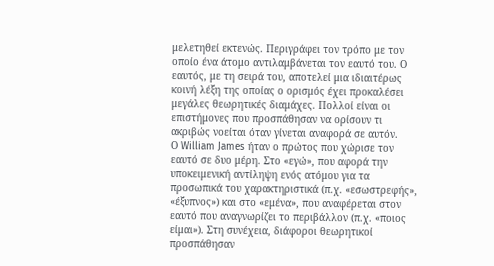μελετηθεί εκτενώς. Περιγράφει τον τρόπο με τον οποίο ένα άτομο αντιλαμβάνεται τον εαυτό του. Ο εαυτός, με τη σειρά του, αποτελεί μια ιδιαιτέρως κοινή λέξη της οποίας ο ορισμός έχει προκαλέσει μεγάλες θεωρητικές διαμάχες. Πολλοί είναι οι επιστήμονες που προσπάθησαν να ορίσουν τι ακριβώς νοείται όταν γίνεται αναφορά σε αυτόν.
Ο William James ήταν ο πρώτος που χώρισε τον εαυτό σε δυο μέρη. Στο «εγώ», που αφορά την υποκειμενική αντίληψη ενός ατόμου για τα προσωπικά του χαρακτηριστικά (π.χ. «εσωστρεφής», «έξυπνος») και στο «εμένα», που αναφέρεται στον εαυτό που αναγνωρίζει το περιβάλλον (π.χ. «ποιος είμαι»). Στη συνέχεια, διάφοροι θεωρητικοί προσπάθησαν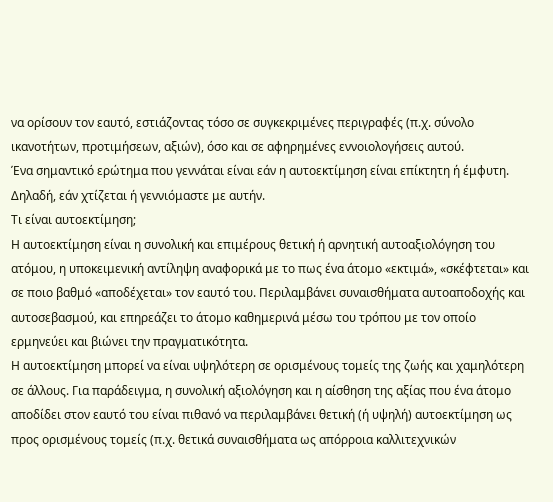να ορίσουν τον εαυτό, εστιάζοντας τόσο σε συγκεκριμένες περιγραφές (π.χ. σύνολο ικανοτήτων, προτιμήσεων, αξιών), όσο και σε αφηρημένες εννοιολογήσεις αυτού.
Ένα σημαντικό ερώτημα που γεννάται είναι εάν η αυτοεκτίμηση είναι επίκτητη ή έμφυτη. Δηλαδή, εάν χτίζεται ή γεννιόμαστε με αυτήν.
Τι είναι αυτοεκτίμηση;
Η αυτοεκτίμηση είναι η συνολική και επιμέρους θετική ή αρνητική αυτοαξιολόγηση του ατόμου, η υποκειμενική αντίληψη αναφορικά με το πως ένα άτομο «εκτιμά», «σκέφτεται» και σε ποιο βαθμό «αποδέχεται» τον εαυτό του. Περιλαμβάνει συναισθήματα αυτοαποδοχής και αυτοσεβασμού, και επηρεάζει το άτομο καθημερινά μέσω του τρόπου με τον οποίο ερμηνεύει και βιώνει την πραγματικότητα.
Η αυτοεκτίμηση μπορεί να είναι υψηλότερη σε ορισμένους τομείς της ζωής και χαμηλότερη σε άλλους. Για παράδειγμα, η συνολική αξιολόγηση και η αίσθηση της αξίας που ένα άτομο αποδίδει στον εαυτό του είναι πιθανό να περιλαμβάνει θετική (ή υψηλή) αυτοεκτίμηση ως προς ορισμένους τομείς (π.χ. θετικά συναισθήματα ως απόρροια καλλιτεχνικών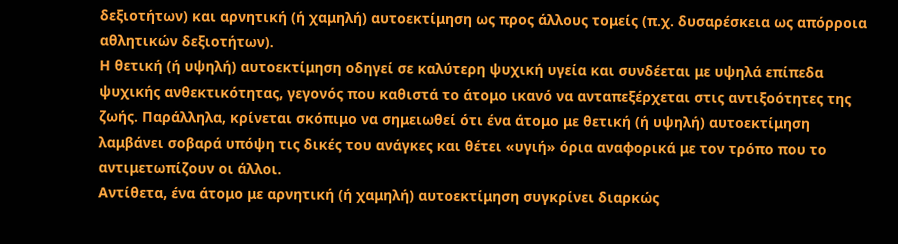δεξιοτήτων) και αρνητική (ή χαμηλή) αυτοεκτίμηση ως προς άλλους τομείς (π.χ. δυσαρέσκεια ως απόρροια αθλητικών δεξιοτήτων).
Η θετική (ή υψηλή) αυτοεκτίμηση οδηγεί σε καλύτερη ψυχική υγεία και συνδέεται με υψηλά επίπεδα ψυχικής ανθεκτικότητας, γεγονός που καθιστά το άτομο ικανό να ανταπεξέρχεται στις αντιξοότητες της ζωής. Παράλληλα, κρίνεται σκόπιμο να σημειωθεί ότι ένα άτομο με θετική (ή υψηλή) αυτοεκτίμηση λαμβάνει σοβαρά υπόψη τις δικές του ανάγκες και θέτει «υγιή» όρια αναφορικά με τον τρόπο που το αντιμετωπίζουν οι άλλοι.
Αντίθετα, ένα άτομο με αρνητική (ή χαμηλή) αυτοεκτίμηση συγκρίνει διαρκώς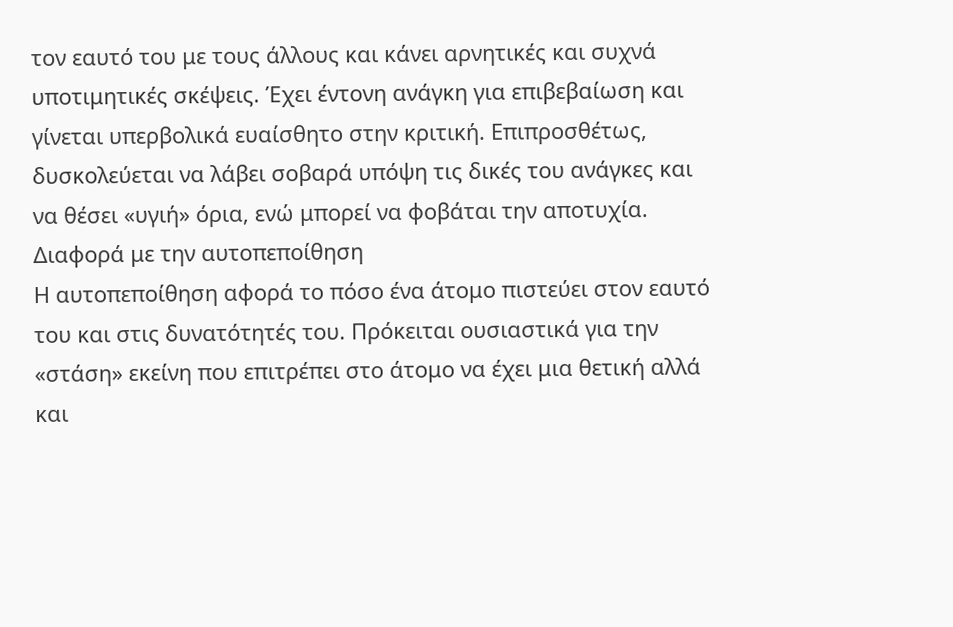τον εαυτό του με τους άλλους και κάνει αρνητικές και συχνά υποτιμητικές σκέψεις. Έχει έντονη ανάγκη για επιβεβαίωση και γίνεται υπερβολικά ευαίσθητο στην κριτική. Επιπροσθέτως, δυσκολεύεται να λάβει σοβαρά υπόψη τις δικές του ανάγκες και να θέσει «υγιή» όρια, ενώ μπορεί να φοβάται την αποτυχία.
Διαφορά με την αυτοπεποίθηση
Η αυτοπεποίθηση αφορά το πόσο ένα άτομο πιστεύει στον εαυτό του και στις δυνατότητές του. Πρόκειται ουσιαστικά για την «στάση» εκείνη που επιτρέπει στο άτομο να έχει μια θετική αλλά και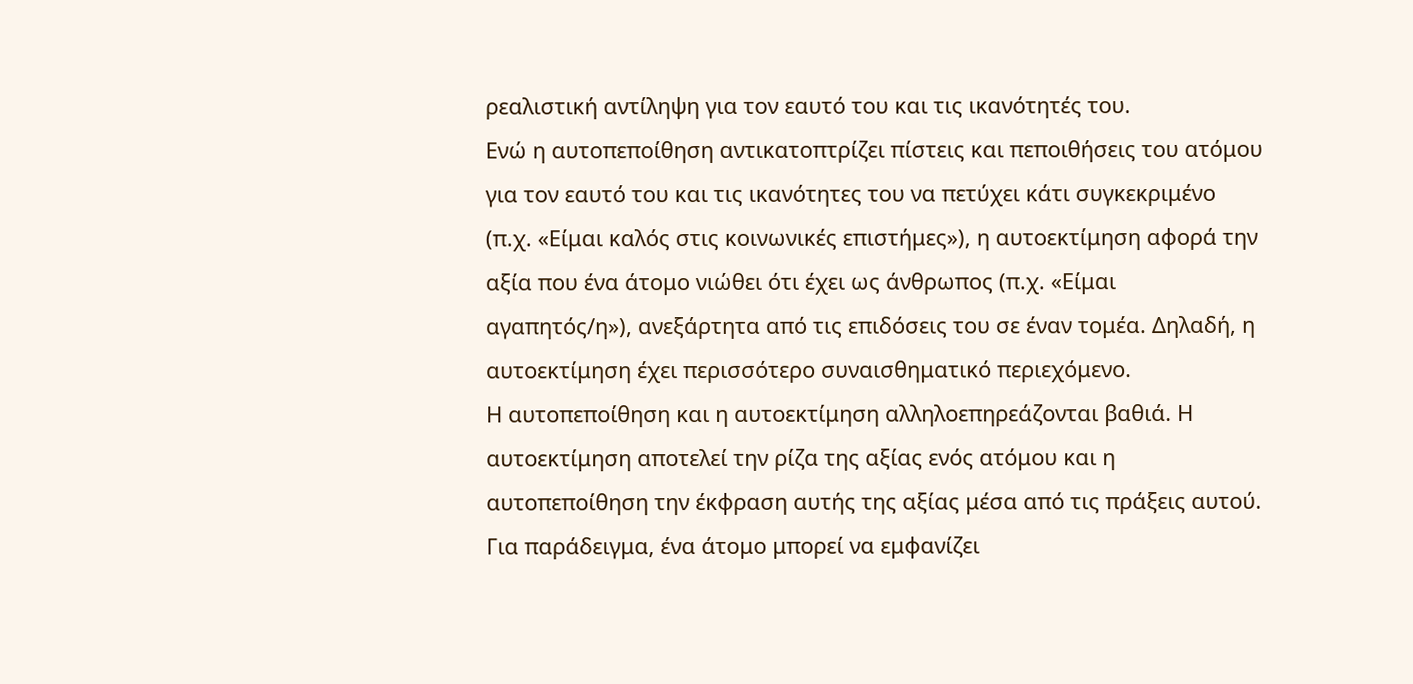ρεαλιστική αντίληψη για τον εαυτό του και τις ικανότητές του.
Ενώ η αυτοπεποίθηση αντικατοπτρίζει πίστεις και πεποιθήσεις του ατόμου για τον εαυτό του και τις ικανότητες του να πετύχει κάτι συγκεκριμένο (π.χ. «Είμαι καλός στις κοινωνικές επιστήμες»), η αυτοεκτίμηση αφορά την αξία που ένα άτομο νιώθει ότι έχει ως άνθρωπος (π.χ. «Είμαι αγαπητός/η»), ανεξάρτητα από τις επιδόσεις του σε έναν τομέα. Δηλαδή, η αυτοεκτίμηση έχει περισσότερο συναισθηματικό περιεχόμενο.
Η αυτοπεποίθηση και η αυτοεκτίμηση αλληλοεπηρεάζονται βαθιά. Η αυτοεκτίμηση αποτελεί την ρίζα της αξίας ενός ατόμου και η αυτοπεποίθηση την έκφραση αυτής της αξίας μέσα από τις πράξεις αυτού. Για παράδειγμα, ένα άτομο μπορεί να εμφανίζει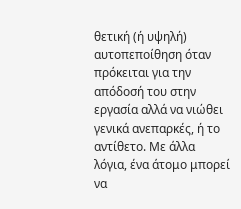θετική (ή υψηλή) αυτοπεποίθηση όταν πρόκειται για την απόδοσή του στην εργασία αλλά να νιώθει γενικά ανεπαρκές, ή το αντίθετο. Με άλλα λόγια, ένα άτομο μπορεί να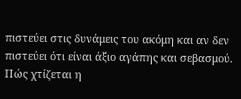πιστεύει στις δυνάμεις του ακόμη και αν δεν πιστεύει ότι είναι άξιο αγάπης και σεβασμού.
Πώς χτίζεται η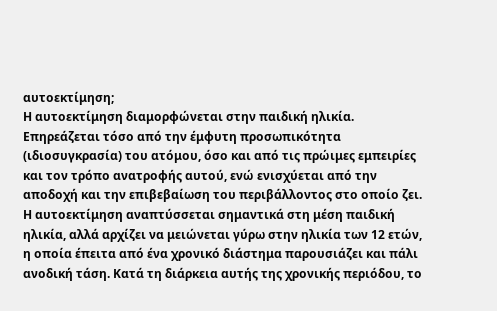αυτοεκτίμηση;
Η αυτοεκτίμηση διαμορφώνεται στην παιδική ηλικία. Επηρεάζεται τόσο από την έμφυτη προσωπικότητα (ιδιοσυγκρασία) του ατόμου, όσο και από τις πρώιμες εμπειρίες και τον τρόπο ανατροφής αυτού, ενώ ενισχύεται από την αποδοχή και την επιβεβαίωση του περιβάλλοντος στο οποίο ζει.
Η αυτοεκτίμηση αναπτύσσεται σημαντικά στη μέση παιδική ηλικία, αλλά αρχίζει να μειώνεται γύρω στην ηλικία των 12 ετών, η οποία έπειτα από ένα χρονικό διάστημα παρουσιάζει και πάλι ανοδική τάση. Κατά τη διάρκεια αυτής της χρονικής περιόδου, το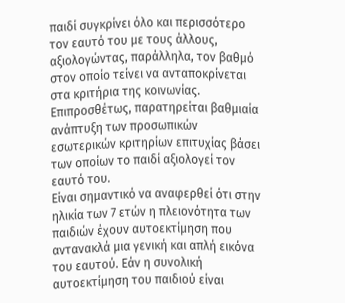παιδί συγκρίνει όλο και περισσότερο τον εαυτό του με τους άλλους, αξιολογώντας, παράλληλα, τον βαθμό στον οποίο τείνει να ανταποκρίνεται στα κριτήρια της κοινωνίας. Επιπροσθέτως, παρατηρείται βαθμιαία ανάπτυξη των προσωπικών εσωτερικών κριτηρίων επιτυχίας βάσει των οποίων το παιδί αξιολογεί τον εαυτό του.
Είναι σημαντικό να αναφερθεί ότι στην ηλικία των 7 ετών η πλειονότητα των παιδιών έχουν αυτοεκτίμηση που αντανακλά μια γενική και απλή εικόνα του εαυτού. Εάν η συνολική αυτοεκτίμηση του παιδιού είναι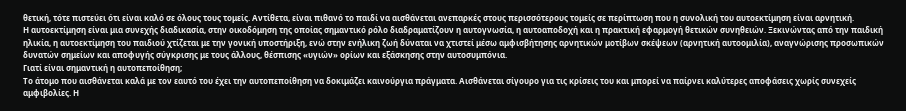θετική, τότε πιστεύει ότι είναι καλό σε όλους τους τομείς. Αντίθετα, είναι πιθανό το παιδί να αισθάνεται ανεπαρκές στους περισσότερους τομείς σε περίπτωση που η συνολική του αυτοεκτίμηση είναι αρνητική.
Η αυτοεκτίμηση είναι μια συνεχής διαδικασία, στην οικοδόμηση της οποίας σημαντικό ρόλο διαδραματίζουν η αυτογνωσία, η αυτοαποδοχή και η πρακτική εφαρμογή θετικών συνηθειών. Ξεκινώντας από την παιδική ηλικία, η αυτοεκτίμηση του παιδιού χτίζεται με την γονική υποστήριξη, ενώ στην ενήλικη ζωή δύναται να χτιστεί μέσω αμφισβήτησης αρνητικών μοτίβων σκέψεων (αρνητική αυτοομιλία), αναγνώρισης προσωπικών δυνατών σημείων και αποφυγής σύγκρισης με τους άλλους, θέσπισης «υγιών» ορίων και εξάσκησης στην αυτοσυμπόνια.
Γιατί είναι σημαντική η αυτοπεποίθηση;
Το άτομο που αισθάνεται καλά με τον εαυτό του έχει την αυτοπεποίθηση να δοκιμάζει καινούργια πράγματα. Αισθάνεται σίγουρο για τις κρίσεις του και μπορεί να παίρνει καλύτερες αποφάσεις χωρίς συνεχείς αμφιβολίες. Η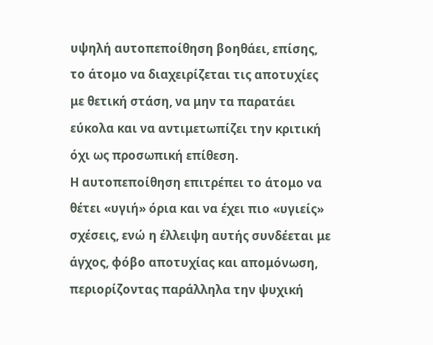υψηλή αυτοπεποίθηση βοηθάει, επίσης, το άτομο να διαχειρίζεται τις αποτυχίες με θετική στάση, να μην τα παρατάει εύκολα και να αντιμετωπίζει την κριτική όχι ως προσωπική επίθεση.
Η αυτοπεποίθηση επιτρέπει το άτομο να θέτει «υγιή» όρια και να έχει πιο «υγιείς» σχέσεις, ενώ η έλλειψη αυτής συνδέεται με άγχος, φόβο αποτυχίας και απομόνωση, περιορίζοντας παράλληλα την ψυχική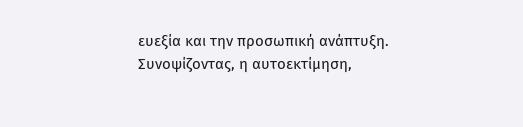ευεξία και την προσωπική ανάπτυξη.
Συνοψίζοντας, η αυτοεκτίμηση,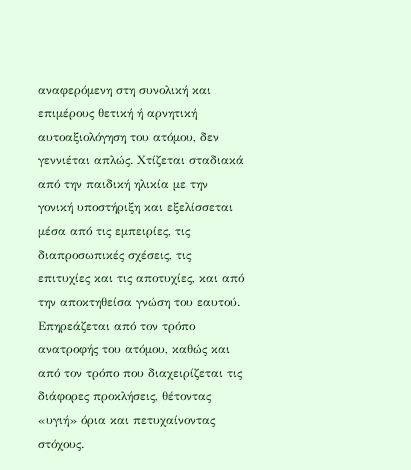αναφερόμενη στη συνολική και επιμέρους θετική ή αρνητική αυτοαξιολόγηση του ατόμου, δεν γεννιέται απλώς. Χτίζεται σταδιακά από την παιδική ηλικία με την γονική υποστήριξη και εξελίσσεται μέσα από τις εμπειρίες, τις διαπροσωπικές σχέσεις, τις επιτυχίες και τις αποτυχίες, και από την αποκτηθείσα γνώση του εαυτού. Επηρεάζεται από τον τρόπο ανατροφής του ατόμου, καθώς και από τον τρόπο που διαχειρίζεται τις διάφορες προκλήσεις, θέτοντας «υγιή» όρια και πετυχαίνοντας στόχους.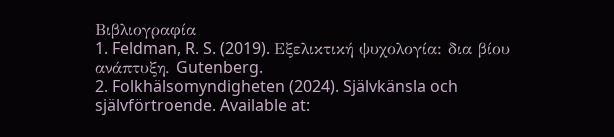Βιβλιογραφία
1. Feldman, R. S. (2019). Εξελικτική ψυχολογία: δια βίου ανάπτυξη. Gutenberg.
2. Folkhälsomyndigheten (2024). Självkänsla och självförtroende. Available at: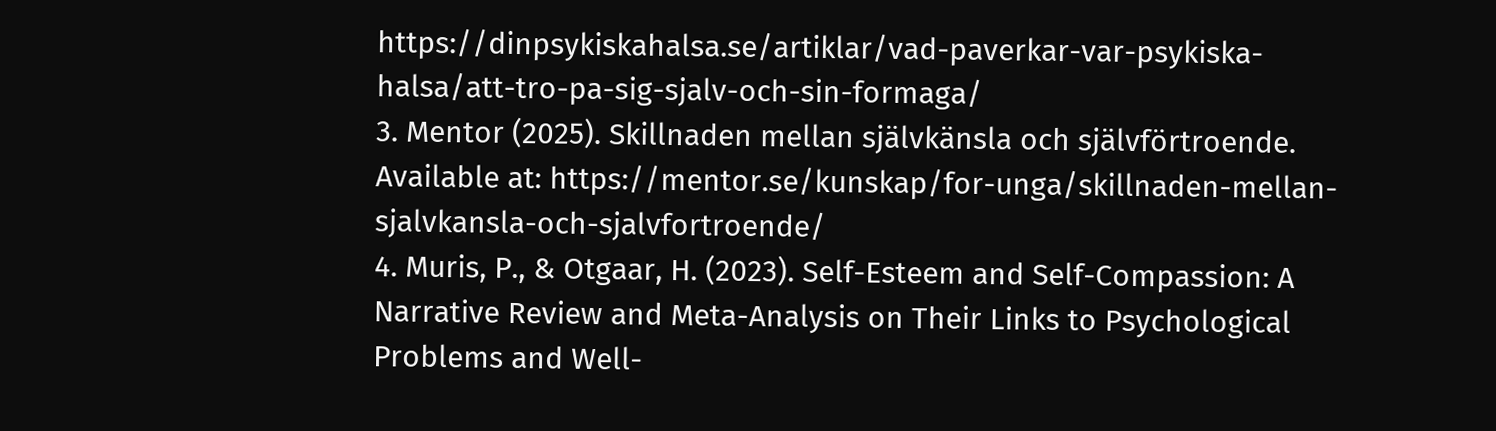https://dinpsykiskahalsa.se/artiklar/vad-paverkar-var-psykiska-halsa/att-tro-pa-sig-sjalv-och-sin-formaga/
3. Mentor (2025). Skillnaden mellan självkänsla och självförtroende. Available at: https://mentor.se/kunskap/for-unga/skillnaden-mellan-sjalvkansla-och-sjalvfortroende/
4. Muris, P., & Otgaar, H. (2023). Self-Esteem and Self-Compassion: A Narrative Review and Meta-Analysis on Their Links to Psychological Problems and Well-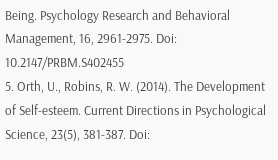Being. Psychology Research and Behavioral Management, 16, 2961-2975. Doi: 10.2147/PRBM.S402455
5. Orth, U., Robins, R. W. (2014). The Development of Self-esteem. Current Directions in Psychological Science, 23(5), 381-387. Doi: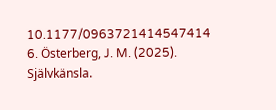10.1177/0963721414547414
6. Österberg, J. M. (2025). Självkänsla.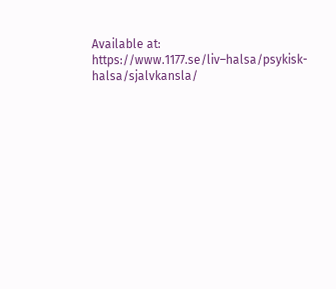Available at: https://www.1177.se/liv–halsa/psykisk-halsa/sjalvkansla/